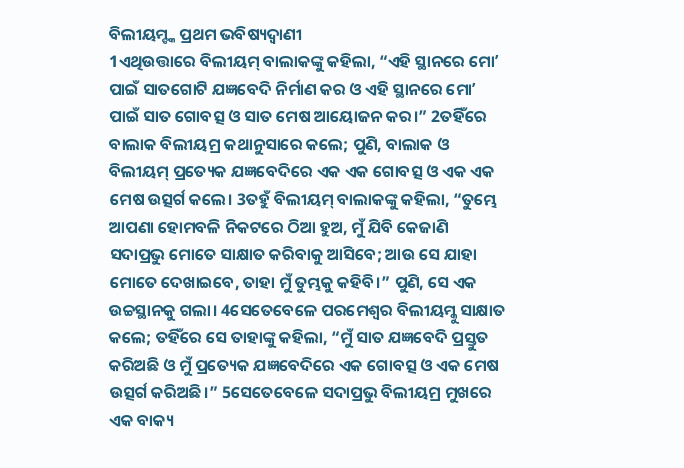ବିଲୀୟମ୍ଙ୍କ ପ୍ରଥମ ଭବିଷ୍ୟଦ୍ବାଣୀ
1ଏଥିଉତ୍ତାରେ ବିଲୀୟମ୍ ବାଲାକଙ୍କୁ କହିଲା, “ଏହି ସ୍ଥାନରେ ମୋʼ ପାଇଁ ସାତଗୋଟି ଯଜ୍ଞବେଦି ନିର୍ମାଣ କର ଓ ଏହି ସ୍ଥାନରେ ମୋʼ ପାଇଁ ସାତ ଗୋବତ୍ସ ଓ ସାତ ମେଷ ଆୟୋଜନ କର।” 2ତହିଁରେ ବାଲାକ ବିଲୀୟମ୍ର କଥାନୁସାରେ କଲେ; ପୁଣି, ବାଲାକ ଓ ବିଲୀୟମ୍ ପ୍ରତ୍ୟେକ ଯଜ୍ଞବେଦିରେ ଏକ ଏକ ଗୋବତ୍ସ ଓ ଏକ ଏକ ମେଷ ଉତ୍ସର୍ଗ କଲେ। 3ତହୁଁ ବିଲୀୟମ୍ ବାଲାକଙ୍କୁ କହିଲା, “ତୁମ୍ଭେ ଆପଣା ହୋମବଳି ନିକଟରେ ଠିଆ ହୁଅ, ମୁଁ ଯିବି କେଜାଣି ସଦାପ୍ରଭୁ ମୋତେ ସାକ୍ଷାତ କରିବାକୁ ଆସିବେ; ଆଉ ସେ ଯାହା ମୋତେ ଦେଖାଇବେ, ତାହା ମୁଁ ତୁମ୍ଭକୁ କହିବି।” ପୁଣି, ସେ ଏକ ଉଚ୍ଚସ୍ଥାନକୁ ଗଲା। 4ସେତେବେଳେ ପରମେଶ୍ୱର ବିଲୀୟମ୍କୁ ସାକ୍ଷାତ କଲେ; ତହିଁରେ ସେ ତାହାଙ୍କୁ କହିଲା, “ମୁଁ ସାତ ଯଜ୍ଞବେଦି ପ୍ରସ୍ତୁତ କରିଅଛି ଓ ମୁଁ ପ୍ରତ୍ୟେକ ଯଜ୍ଞବେଦିରେ ଏକ ଗୋବତ୍ସ ଓ ଏକ ମେଷ ଉତ୍ସର୍ଗ କରିଅଛି।” 5ସେତେବେଳେ ସଦାପ୍ରଭୁ ବିଲୀୟମ୍ର ମୁଖରେ ଏକ ବାକ୍ୟ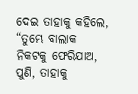ଦେଇ ତାହାକୁ କହିଲେ, “ତୁମ୍ଭେ ବାଲାକ ନିକଟକୁ ଫେରିଯାଅ, ପୁଣି, ତାହାକୁ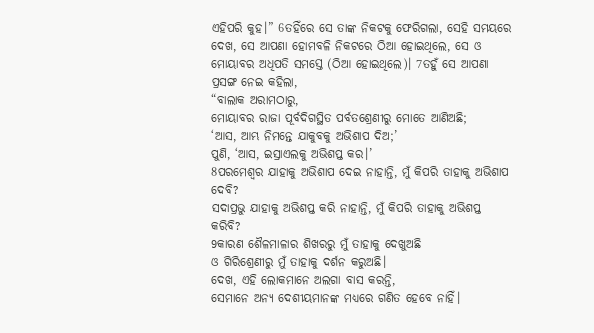ଏହିପରି କୁହ।” 6ତହିଁରେ ସେ ତାଙ୍କ ନିକଟକୁ ଫେରିଗଲା, ସେହି ସମୟରେ ଦେଖ, ସେ ଆପଣା ହୋମବଳି ନିକଟରେ ଠିଆ ହୋଇଥିଲେ, ସେ ଓ ମୋୟାବର ଅଧିପତି ସମସ୍ତେ (ଠିଆ ହୋଇଥିଲେ)। 7ତହୁଁ ସେ ଆପଣା ପ୍ରସଙ୍ଗ ନେଇ କହିଲା,
“ବାଲାକ ଅରାମଠାରୁ,
ମୋୟାବର ରାଜା ପୂର୍ବଦିଗସ୍ଥିତ ପର୍ବତଶ୍ରେଣୀରୁ ମୋତେ ଆଣିଅଛି;
‘ଆସ, ଆମ୍ଭ ନିମନ୍ତେ ଯାକୁବକୁ ଅଭିଶାପ ଦିଅ;’
ପୁଣି, ‘ଆସ, ଇସ୍ରାଏଲକୁ ଅଭିଶପ୍ତ କର।’
8ପରମେଶ୍ୱର ଯାହାକୁ ଅଭିଶାପ ଦେଇ ନାହାନ୍ତି, ମୁଁ କିପରି ତାହାକୁ ଅଭିଶାପ ଦେବି?
ସଦାପ୍ରଭୁ ଯାହାକୁ ଅଭିଶପ୍ତ କରି ନାହାନ୍ତି, ମୁଁ କିପରି ତାହାକୁ ଅଭିଶପ୍ତ କରିବି?
9କାରଣ ଶୈଳମାଳାର ଶିଖରରୁ ମୁଁ ତାହାକୁ ଦେଖୁଅଛି
ଓ ଗିରିଶ୍ରେଣୀରୁ ମୁଁ ତାହାକୁ ଦର୍ଶନ କରୁଅଛି।
ଦେଖ, ଏହି ଲୋକମାନେ ଅଲଗା ବାସ କରନ୍ତି,
ସେମାନେ ଅନ୍ୟ ଦେଶୀୟମାନଙ୍କ ମଧ୍ୟରେ ଗଣିତ ହେବେ ନାହିଁ।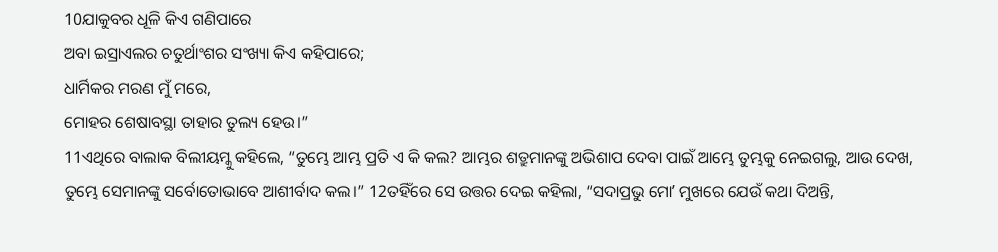10ଯାକୁବର ଧୂଳି କିଏ ଗଣିପାରେ
ଅବା ଇସ୍ରାଏଲର ଚତୁର୍ଥାଂଶର ସଂଖ୍ୟା କିଏ କହିପାରେ;
ଧାର୍ମିକର ମରଣ ମୁଁ ମରେ,
ମୋହର ଶେଷାବସ୍ଥା ତାହାର ତୁଲ୍ୟ ହେଉ।”
11ଏଥିରେ ବାଲାକ ବିଲୀୟମ୍କୁ କହିଲେ, “ତୁମ୍ଭେ ଆମ୍ଭ ପ୍ରତି ଏ କି କଲ? ଆମ୍ଭର ଶତ୍ରୁମାନଙ୍କୁ ଅଭିଶାପ ଦେବା ପାଇଁ ଆମ୍ଭେ ତୁମ୍ଭକୁ ନେଇଗଲୁ, ଆଉ ଦେଖ, ତୁମ୍ଭେ ସେମାନଙ୍କୁ ସର୍ବୋତୋଭାବେ ଆଶୀର୍ବାଦ କଲ।” 12ତହିଁରେ ସେ ଉତ୍ତର ଦେଇ କହିଲା, “ସଦାପ୍ରଭୁ ମୋʼ ମୁଖରେ ଯେଉଁ କଥା ଦିଅନ୍ତି,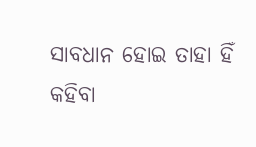ସାବଧାନ ହୋଇ ତାହା ହିଁ କହିବା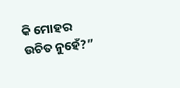କି ମୋହର ଉଚିତ ନୁହେଁ?”